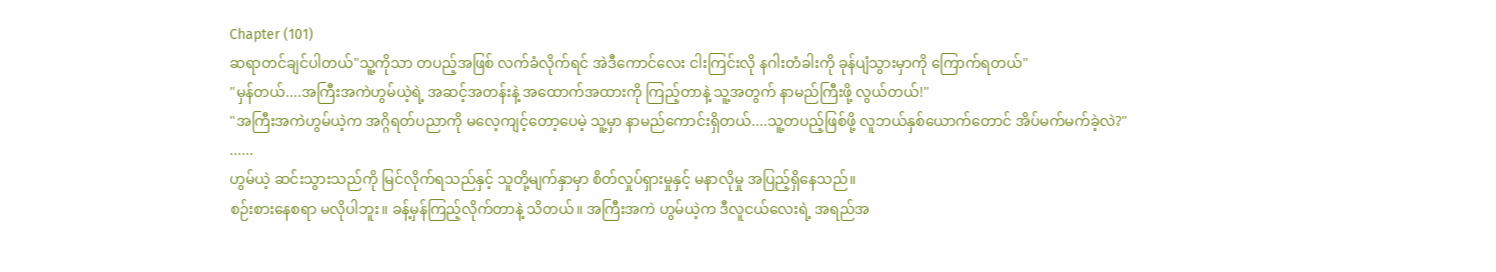Chapter (101)
ဆရာတင်ချင်ပါတယ်"သူ့ကိုသာ တပည့်အဖြစ် လက်ခံလိုက်ရင် အဲဒီကောင်လေး ငါးကြင်းလို နဂါးတံခါးကို ခုန်ပျံသွားမှာကို ကြောက်ရတယ်"
"မှန်တယ်....အကြီးအကဲဟွမ်ယဲ့ရဲ့ အဆင့်အတန်းနဲ့ အထောက်အထားကို ကြည့်တာနဲ့ သူ့အတွက် နာမည်ကြီးဖို့ လွယ်တယ်!"
"အကြီးအကဲဟွမ်ယဲ့က အဂ္ဂိရတ်ပညာကို မလေ့ကျင့်တော့ပေမဲ့ သူ့မှာ နာမည်ကောင်းရှိတယ်....သူ့တပည့်ဖြစ်ဖို့ လူဘယ်နှစ်ယောက်တောင် အိပ်မက်မက်ခဲ့လဲ?"
......
ဟွမ်ယဲ့ ဆင်းသွားသည်ကို မြင်လိုက်ရသည်နှင့် သူတို့မျက်နှာမှာ စိတ်လှုပ်ရှားမှုနှင့် မနာလိုမှု အပြည့်ရှိနေသည်။
စဉ်းစားနေစရာ မလိုပါဘူး။ ခန့်မှန်ကြည့်လိုက်တာနဲ့ သိတယ်။ အကြီးအကဲ ဟွမ်ယဲ့က ဒီလူငယ်လေးရဲ့ အရည်အ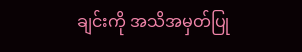ချင်းကို အသိအမှတ်ပြု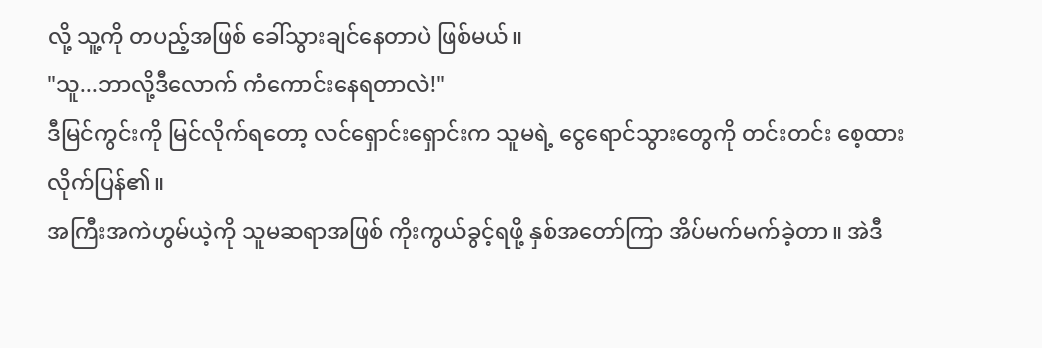လို့ သူ့ကို တပည့်အဖြစ် ခေါ်သွားချင်နေတာပဲ ဖြစ်မယ်။
"သူ...ဘာလို့ဒီလောက် ကံကောင်းနေရတာလဲ!"
ဒီမြင်ကွင်းကို မြင်လိုက်ရတော့ လင်ရှောင်းရှောင်းက သူမရဲ့ ငွေရောင်သွားတွေကို တင်းတင်း စေ့ထားလိုက်ပြန်၏။
အကြီးအကဲဟွမ်ယဲ့ကို သူမဆရာအဖြစ် ကိုးကွယ်ခွင့်ရဖို့ နှစ်အတော်ကြာ အိပ်မက်မက်ခဲ့တာ။ အဲဒီ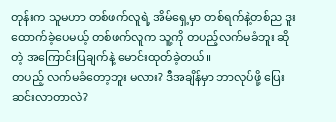တုန်းက သူမဟာ တစ်ဖက်လူရဲ့ အိမ်ရှေ့မှာ တစ်ရက်နဲ့တစ်ည ဒူးထောက်ခဲ့ပေမယ့် တစ်ဖက်လူက သူ့ကို တပည့်လက်မခံဘူး ဆိုတဲ့ အကြောင်းပြချက်နဲ့ မောင်းထုတ်ခဲ့တယ်။
တပည့် လက်မခံတော့ဘူး မလား? ဒီအချိန်မှာ ဘာလုပ်ဖို့ ပြေးဆင်းလာတာလဲ?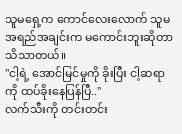သူမရှေ့က ကောင်လေးလောက် သူမအရည်အချင်းက မကောင်းဘူးဆိုတာ သိသာတယ်။
"ငါ့ရဲ့ အောင်မြင်မှုကို ခိုးပြီး ငါ့ဆရာကို ထပ်ခိုးနေပြန်ပြီ.."
လက်သီးကို တင်းတင်း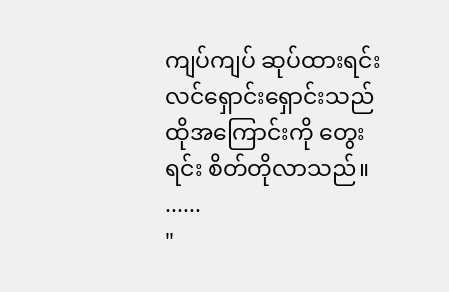ကျပ်ကျပ် ဆုပ်ထားရင်း လင်ရှောင်းရှောင်းသည် ထိုအကြောင်းကို တွေးရင်း စိတ်တိုလာသည်။
......
"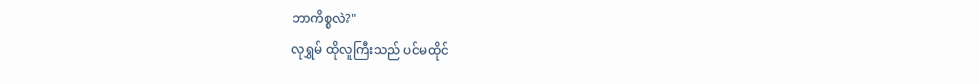ဘာကိစ္စလဲ?"
လုရွှမ် ထိုလူကြီးသည် ပင်မထိုင်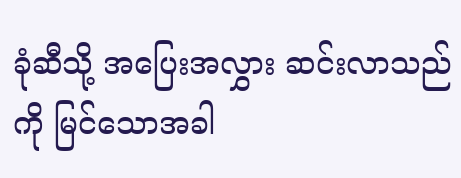ခုံဆီသို့ အပြေးအလွှား ဆင်းလာသည်ကို မြင်သောအခါ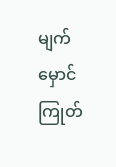မျက်မှောင်ကြုတ်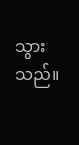သွားသည်။